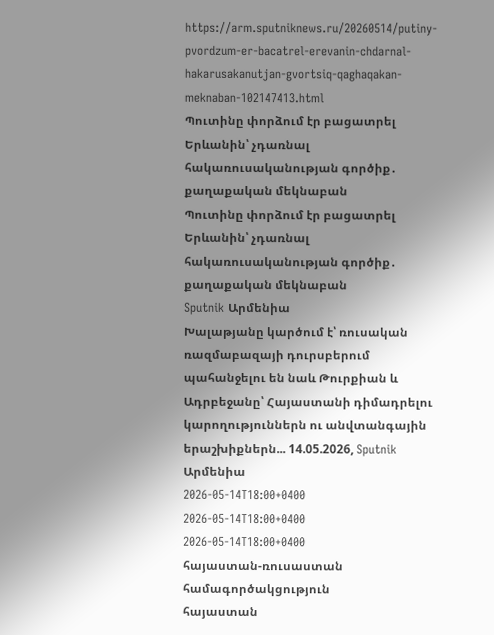https://arm.sputniknews.ru/20260514/putiny-pvordzum-er-bacatrel-erevanin-chdarnal-hakarusakanutjan-gvortsiq-qaghaqakan-meknaban-102147413.html
Պուտինը փորձում էր բացատրել Երևանին՝ չդառնալ հակառուսականության գործիք․ քաղաքական մեկնաբան
Պուտինը փորձում էր բացատրել Երևանին՝ չդառնալ հակառուսականության գործիք․ քաղաքական մեկնաբան
Sputnik Արմենիա
Խալաթյանը կարծում է՝ ռուսական ռազմաբազայի դուրսբերում պահանջելու են նաև Թուրքիան և Ադրբեջանը՝ Հայաստանի դիմադրելու կարողություններն ու անվտանգային երաշխիքներն... 14.05.2026, Sputnik Արմենիա
2026-05-14T18:00+0400
2026-05-14T18:00+0400
2026-05-14T18:00+0400
հայաստան-ռուսաստան համագործակցություն
հայաստան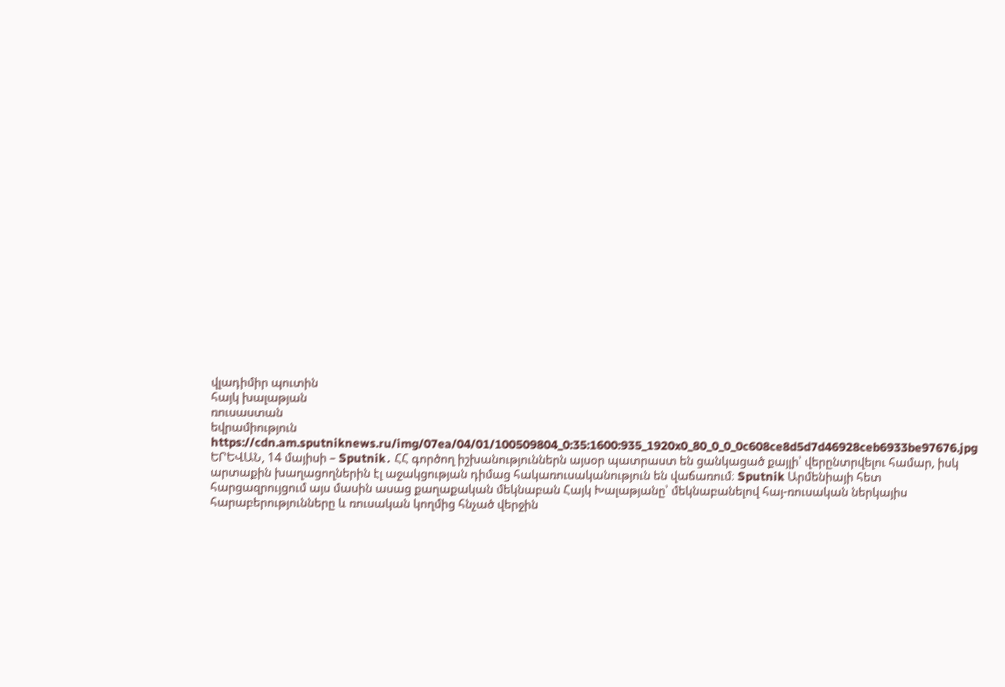վլադիմիր պուտին
հայկ խալաթյան
ռուսաստան
եվրամիություն
https://cdn.am.sputniknews.ru/img/07ea/04/01/100509804_0:35:1600:935_1920x0_80_0_0_0c608ce8d5d7d46928ceb6933be97676.jpg
ԵՐԵՎԱՆ, 14 մայիսի – Sputnik․ ՀՀ գործող իշխանություններն այսօր պատրաստ են ցանկացած քայլի՝ վերընտրվելու համար, իսկ արտաքին խաղացողներին էլ աջակցության դիմաց հակառուսականություն են վաճառում։ Sputnik Արմենիայի հետ հարցազրույցում այս մասին ասաց քաղաքական մեկնաբան Հայկ Խալաթյանը՝ մեկնաբանելով հայ-ռուսական ներկայիս հարաբերությունները և ռուսական կողմից հնչած վերջին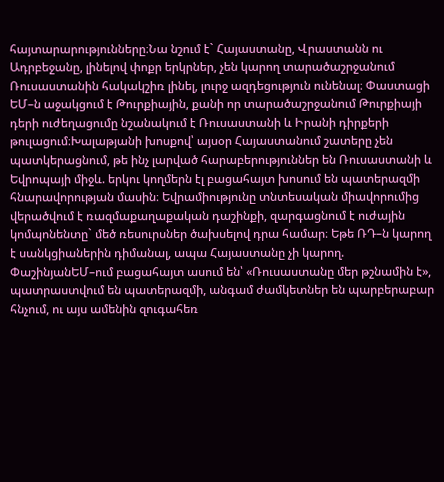հայտարարությունները։Նա նշում է` Հայաստանը, Վրաստանն ու Ադրբեջանը, լինելով փոքր երկրներ, չեն կարող տարածաշրջանում Ռուսաստանին հակակշիռ լինել, լուրջ ազդեցություն ունենալ։ Փաստացի ԵՄ–ն աջակցում է Թուրքիային, քանի որ տարածաշրջանում Թուրքիայի դերի ուժեղացումը նշանակում է Ռուսաստանի և Իրանի դիրքերի թուլացում։Խալաթյանի խոսքով՝ այսօր Հայաստանում շատերը չեն պատկերացնում, թե ինչ լարված հարաբերություններ են Ռուսաստանի և Եվրոպայի միջև. երկու կողմերն էլ բացահայտ խոսում են պատերազմի հնարավորության մասին։ Եվրամիությունը տնտեսական միավորումից վերածվում է ռազմաքաղաքական դաշինքի, զարգացնում է ուժային կոմպոնենտը` մեծ ռեսուրսներ ծախսելով դրա համար։ Եթե ՌԴ–ն կարող է սանկցիաներին դիմանալ, ապա Հայաստանը չի կարող. ՓաշինյանԵՄ–ում բացահայտ ասում են՝ «Ռուսաստանը մեր թշնամին է», պատրաստվում են պատերազմի, անգամ ժամկետներ են պարբերաբար հնչում, ու այս ամենին զուգահեռ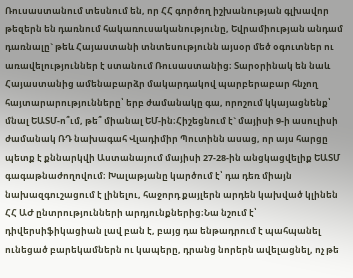Ռուսաստանում տեսնում են, որ ՀՀ գործող իշխանության գլխավոր թեզերն են դառնում հակառուսականությունը, Եվրամիության անդամ դառնալը` թեև Հայաստանի տնտեսությունն այսօր մեծ օգուտներ ու առավելություններ է ստանում Ռուսաստանից։ Տարօրինակ են նաև Հայաստանից ամենաբարձր մակարդակով պարբերաբար հնչող հայտարարությունները՝ երբ ժամանակը գա, որոշում կկայացնենք՝ մնալ ԵԱՏՄ-ո՞ւմ, թե՞ միանալ ԵՄ-ին։Հիշեցնում է` մայիսի 9-ի ասուլիսի ժամանակ ՌԴ նախագահ Վլադիմիր Պուտինն ասաց, որ այս հարցը պետք է քննարկվի Աստանայում մայիսի 27-28-ին անցկացվելիք ԵԱՏՄ գագաթնաժողովում։ Խալաթյանը կարծում է՝ դա դեռ միայն նախազգուշացում է լինելու, հաջորդ քայլերն արդեն կախված կլինեն ՀՀ ԱԺ ընտրությունների արդյունքներից։Նա նշում է՝ դիվերսիֆիկացիան լավ բան է, բայց դա ենթադրում է պահպանել ունեցած բարեկամներն ու կապերը, դրանց նորերն ավելացնել, ոչ թե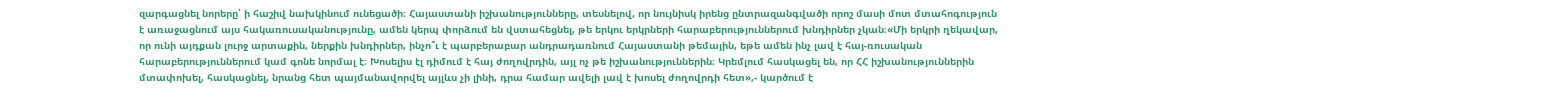զարգացնել նորերը՝ ի հաշիվ նախկինում ունեցածի։ Հայաստանի իշխանությունները, տեսնելով, որ նույնիսկ իրենց ընտրազանգվածի որոշ մասի մոտ մտահոգություն է առաջացնում այս հակառուսականությունը, ամեն կերպ փորձում են վստահեցնել, թե երկու երկրների հարաբերություններում խնդիրներ չկան։«Մի երկրի ղեկավար, որ ունի այդքան լուրջ արտաքին, ներքին խնդիրներ, ինչո՞ւ է պարբերաբար անդրադառնում Հայաստանի թեմային, եթե ամեն ինչ լավ է հայ-ռուսական հարաբերություններում կամ գոնե նորմալ է։ Խոսելիս էլ դիմում է հայ ժողովրդին, այլ ոչ թե իշխանություններին։ Կրեմլում հասկացել են, որ ՀՀ իշխանություններին մտափոխել, հասկացնել, նրանց հետ պայմանավորվել այլևս չի լինի, դրա համար ավելի լավ է խոսել ժողովրդի հետ»,- կարծում է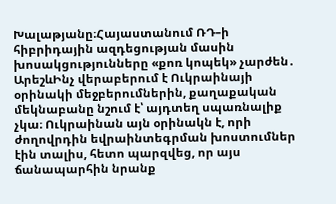Խալաթյանը։Հայաստանում ՌԴ–ի հիբրիդային ազդեցության մասին խոսակցությունները «քոռ կոպեկ» չարժեն․ ԱրեշևԻնչ վերաբերում է Ուկրաինայի օրինակի մեջբերումներին, քաղաքական մեկնաբանը նշում է՝ այդտեղ սպառնալիք չկա։ Ուկրաինան այն օրինակն է, որի ժողովրդին եվրաինտեգրման խոստումներ էին տալիս, հետո պարզվեց, որ այս ճանապարհին նրանք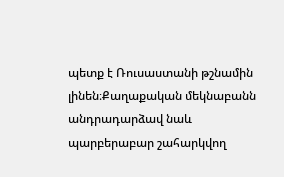պետք է Ռուսաստանի թշնամին լինեն։Քաղաքական մեկնաբանն անդրադարձավ նաև պարբերաբար շահարկվող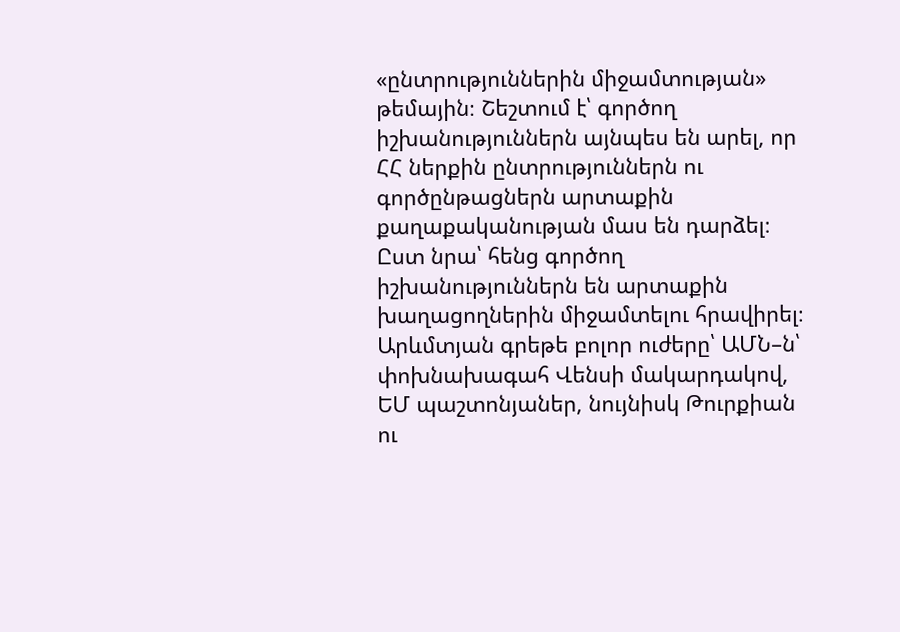«ընտրություններին միջամտության» թեմային։ Շեշտում է՝ գործող իշխանություններն այնպես են արել, որ ՀՀ ներքին ընտրություններն ու գործընթացներն արտաքին քաղաքականության մաս են դարձել։ Ըստ նրա՝ հենց գործող իշխանություններն են արտաքին խաղացողներին միջամտելու հրավիրել։ Արևմտյան գրեթե բոլոր ուժերը՝ ԱՄՆ–ն՝ փոխնախագահ Վենսի մակարդակով, ԵՄ պաշտոնյաներ, նույնիսկ Թուրքիան ու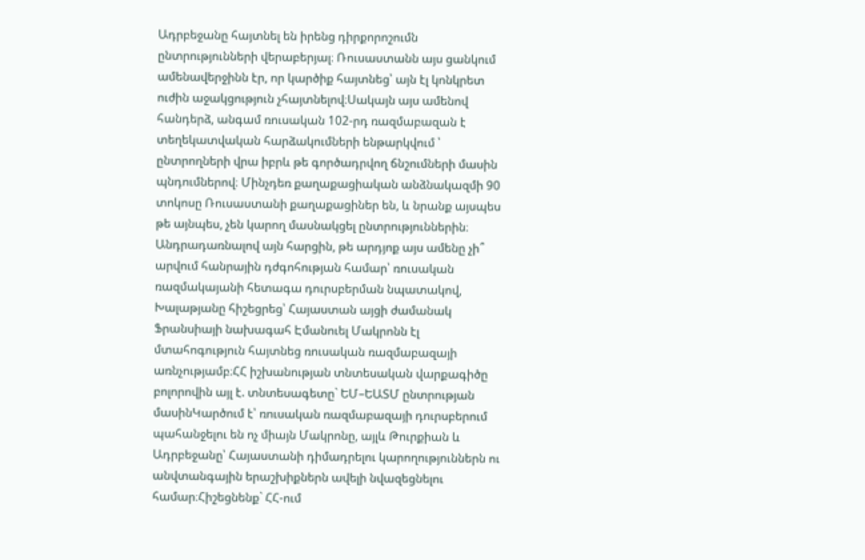Ադրբեջանը հայտնել են իրենց դիրքորոշումն ընտրությունների վերաբերյալ։ Ռուսաստանն այս ցանկում ամենավերջինն էր, որ կարծիք հայտնեց՝ այն էլ կոնկրետ ուժին աջակցություն չհայտնելով։Սակայն այս ամենով հանդերձ, անգամ ռուսական 102-րդ ռազմաբազան է տեղեկատվական հարձակումների ենթարկվում ՝ ընտրողների վրա իբրև թե գործադրվող ճնշումների մասին պնդումներով։ Մինչդեռ քաղաքացիական անձնակազմի 90 տոկոսը Ռուսաստանի քաղաքացիներ են, և նրանք այսպես թե այնպես, չեն կարող մասնակցել ընտրություններին։ Անդրադառնալով այն հարցին, թե արդյոք այս ամենը չի՞ արվում հանրային դժգոհության համար՝ ռուսական ռազմակայանի հետագա դուրսբերման նպատակով, Խալաթյանը հիշեցրեց՝ Հայաստան այցի ժամանակ Ֆրանսիայի նախագահ Էմանուել Մակրոնն էլ մտահոգություն հայտնեց ռուսական ռազմաբազայի առնչությամբ։ՀՀ իշխանության տնտեսական վարքագիծը բոլորովին այլ է. տնտեսագետը` ԵՄ–ԵԱՏՄ ընտրության մասինԿարծում է՝ ռուսական ռազմաբազայի դուրսբերում պահանջելու են ոչ միայն Մակրոնը, այլև Թուրքիան և Ադրբեջանը՝ Հայաստանի դիմադրելու կարողություններն ու անվտանգային երաշխիքներն ավելի նվազեցնելու համար։Հիշեցնենք` ՀՀ-ում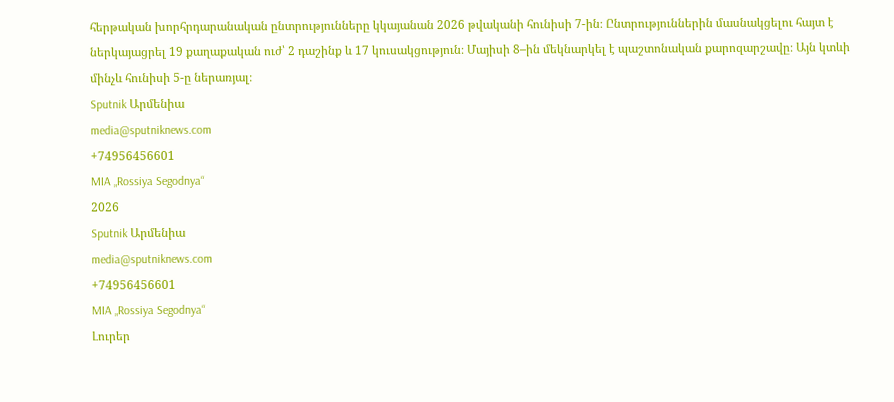հերթական խորհրդարանական ընտրությունները կկայանան 2026 թվականի հունիսի 7-ին։ Ընտրություններին մասնակցելու հայտ է ներկայացրել 19 քաղաքական ուժ՝ 2 դաշինք և 17 կուսակցություն։ Մայիսի 8–ին մեկնարկել է պաշտոնական քարոզարշավը։ Այն կտևի մինչև հունիսի 5-ը ներառյալ։
Sputnik Արմենիա
media@sputniknews.com
+74956456601
MIA „Rossiya Segodnya“
2026
Sputnik Արմենիա
media@sputniknews.com
+74956456601
MIA „Rossiya Segodnya“
Լուրեր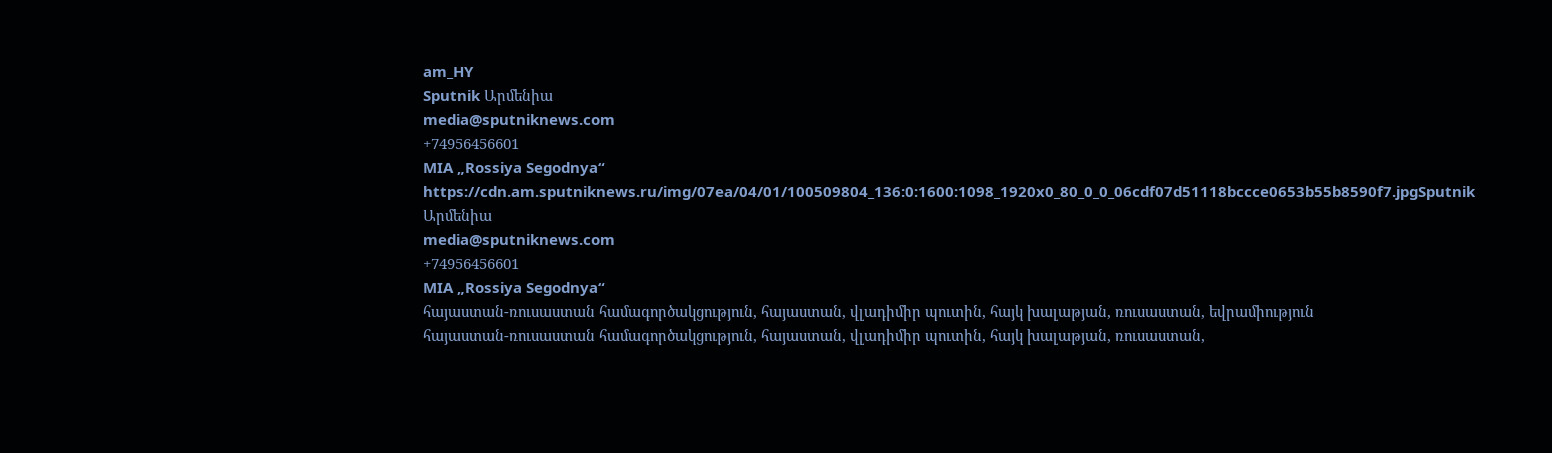am_HY
Sputnik Արմենիա
media@sputniknews.com
+74956456601
MIA „Rossiya Segodnya“
https://cdn.am.sputniknews.ru/img/07ea/04/01/100509804_136:0:1600:1098_1920x0_80_0_0_06cdf07d51118bccce0653b55b8590f7.jpgSputnik Արմենիա
media@sputniknews.com
+74956456601
MIA „Rossiya Segodnya“
հայաստան-ռուսաստան համագործակցություն, հայաստան, վլադիմիր պուտին, հայկ խալաթյան, ռուսաստան, եվրամիություն
հայաստան-ռուսաստան համագործակցություն, հայաստան, վլադիմիր պուտին, հայկ խալաթյան, ռուսաստան,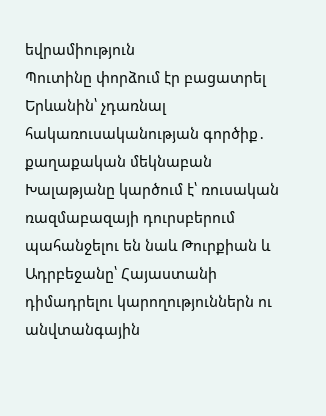եվրամիություն
Պուտինը փորձում էր բացատրել Երևանին՝ չդառնալ հակառուսականության գործիք․ քաղաքական մեկնաբան
Խալաթյանը կարծում է՝ ռուսական ռազմաբազայի դուրսբերում պահանջելու են նաև Թուրքիան և Ադրբեջանը՝ Հայաստանի դիմադրելու կարողություններն ու անվտանգային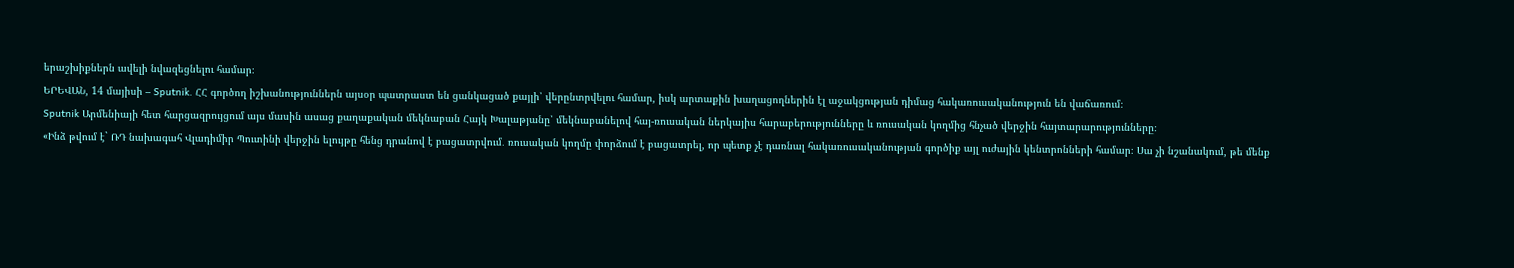երաշխիքներն ավելի նվազեցնելու համար։
ԵՐԵՎԱՆ, 14 մայիսի – Sputnik․ ՀՀ գործող իշխանություններն այսօր պատրաստ են ցանկացած քայլի՝ վերընտրվելու համար, իսկ արտաքին խաղացողներին էլ աջակցության դիմաց հակառուսականություն են վաճառում։
Sputnik Արմենիայի հետ հարցազրույցում այս մասին ասաց քաղաքական մեկնաբան Հայկ Խալաթյանը՝ մեկնաբանելով հայ-ռուսական ներկայիս հարաբերությունները և ռուսական կողմից հնչած վերջին հայտարարությունները։
«Ինձ թվում է` ՌԴ նախագահ Վլադիմիր Պուտինի վերջին ելույթը հենց դրանով է բացատրվում․ ռուսական կողմը փորձում է բացատրել, որ պետք չէ դառնալ հակառուսականության գործիք այլ ուժային կենտրոնների համար։ Սա չի նշանակում, թե մենք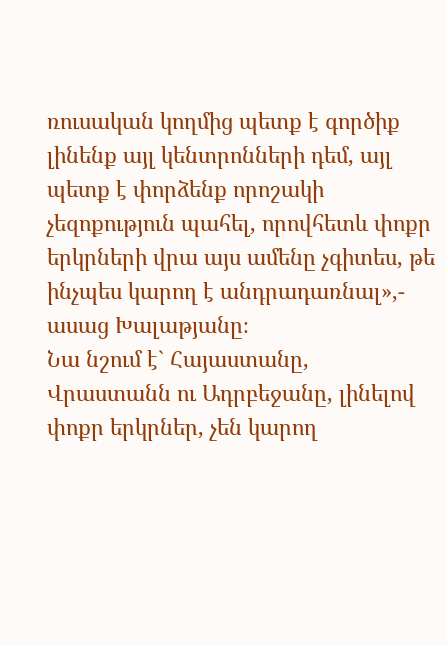ռուսական կողմից պետք է գործիք լինենք այլ կենտրոնների դեմ, այլ պետք է փորձենք որոշակի չեզոքություն պահել, որովհետև փոքր երկրների վրա այս ամենը չգիտես, թե ինչպես կարող է անդրադառնալ»,- ասաց Խալաթյանը։
Նա նշում է` Հայաստանը, Վրաստանն ու Ադրբեջանը, լինելով փոքր երկրներ, չեն կարող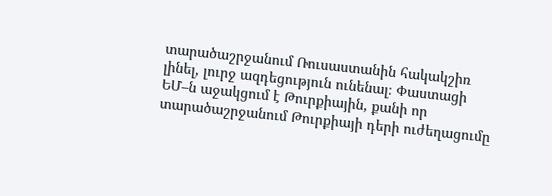տարածաշրջանում Ռուսաստանին հակակշիռ լինել, լուրջ ազդեցություն ունենալ։ Փաստացի ԵՄ–ն աջակցում է Թուրքիային, քանի որ տարածաշրջանում Թուրքիայի դերի ուժեղացումը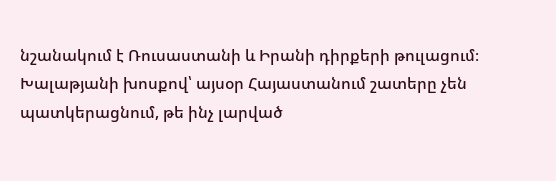նշանակում է Ռուսաստանի և Իրանի դիրքերի թուլացում։
Խալաթյանի խոսքով՝ այսօր Հայաստանում շատերը չեն պատկերացնում, թե ինչ լարված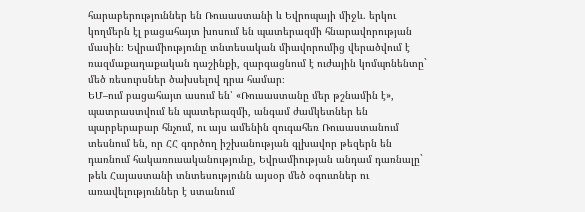հարաբերություններ են Ռուսաստանի և Եվրոպայի միջև. երկու կողմերն էլ բացահայտ խոսում են պատերազմի հնարավորության մասին։ Եվրամիությունը տնտեսական միավորումից վերածվում է ռազմաքաղաքական դաշինքի, զարգացնում է ուժային կոմպոնենտը` մեծ ռեսուրսներ ծախսելով դրա համար։
ԵՄ–ում բացահայտ ասում են՝ «Ռուսաստանը մեր թշնամին է», պատրաստվում են պատերազմի, անգամ ժամկետներ են պարբերաբար հնչում, ու այս ամենին զուգահեռ Ռուսաստանում տեսնում են, որ ՀՀ գործող իշխանության գլխավոր թեզերն են դառնում հակառուսականությունը, Եվրամիության անդամ դառնալը` թեև Հայաստանի տնտեսությունն այսօր մեծ օգուտներ ու առավելություններ է ստանում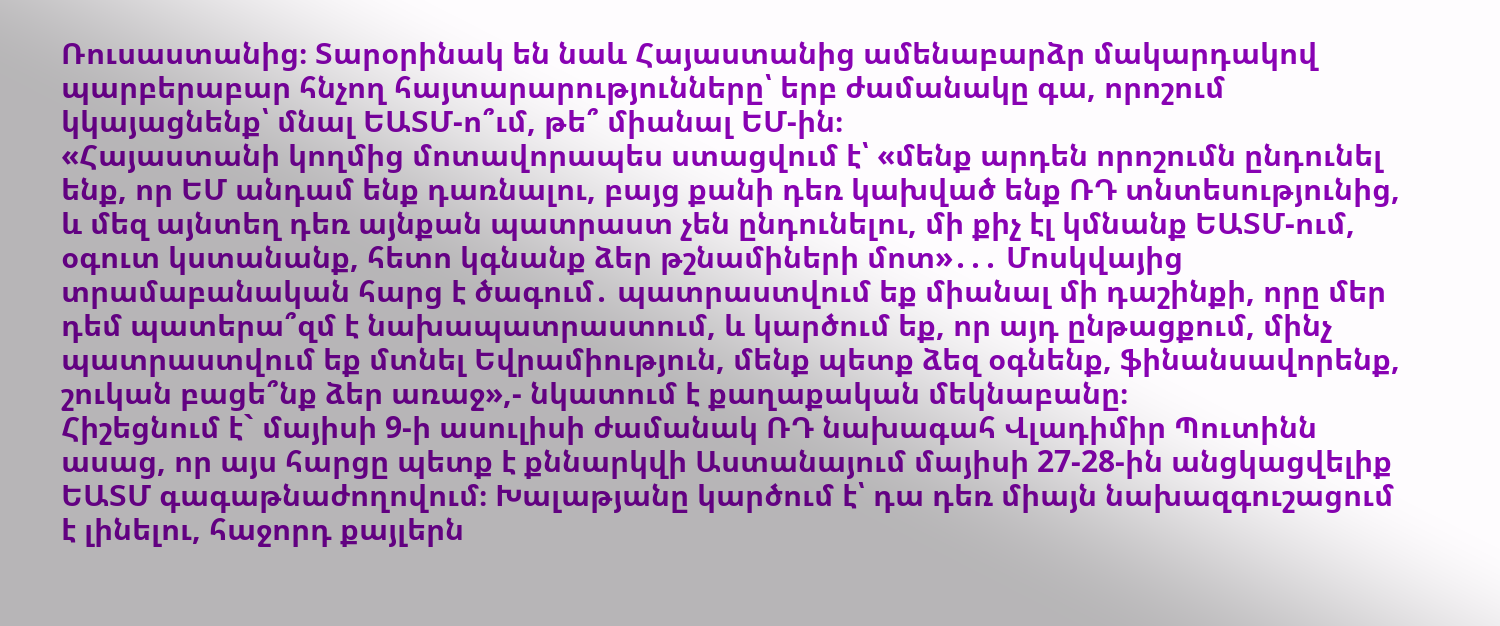Ռուսաստանից։ Տարօրինակ են նաև Հայաստանից ամենաբարձր մակարդակով պարբերաբար հնչող հայտարարությունները՝ երբ ժամանակը գա, որոշում կկայացնենք՝ մնալ ԵԱՏՄ-ո՞ւմ, թե՞ միանալ ԵՄ-ին։
«Հայաստանի կողմից մոտավորապես ստացվում է՝ «մենք արդեն որոշումն ընդունել ենք, որ ԵՄ անդամ ենք դառնալու, բայց քանի դեռ կախված ենք ՌԴ տնտեսությունից, և մեզ այնտեղ դեռ այնքան պատրաստ չեն ընդունելու, մի քիչ էլ կմնանք ԵԱՏՄ-ում, օգուտ կստանանք, հետո կգնանք ձեր թշնամիների մոտ»․․․ Մոսկվայից տրամաբանական հարց է ծագում․ պատրաստվում եք միանալ մի դաշինքի, որը մեր դեմ պատերա՞զմ է նախապատրաստում, և կարծում եք, որ այդ ընթացքում, մինչ պատրաստվում եք մտնել Եվրամիություն, մենք պետք ձեզ օգնենք, ֆինանսավորենք, շուկան բացե՞նք ձեր առաջ»,- նկատում է քաղաքական մեկնաբանը։
Հիշեցնում է` մայիսի 9-ի ասուլիսի ժամանակ ՌԴ նախագահ Վլադիմիր Պուտինն ասաց, որ այս հարցը պետք է քննարկվի Աստանայում մայիսի 27-28-ին անցկացվելիք ԵԱՏՄ գագաթնաժողովում։ Խալաթյանը կարծում է՝ դա դեռ միայն նախազգուշացում է լինելու, հաջորդ քայլերն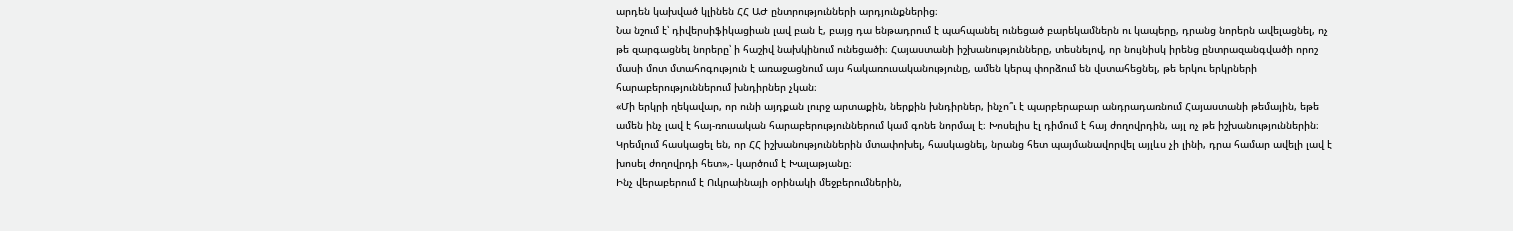արդեն կախված կլինեն ՀՀ ԱԺ ընտրությունների արդյունքներից։
Նա նշում է՝ դիվերսիֆիկացիան լավ բան է, բայց դա ենթադրում է պահպանել ունեցած բարեկամներն ու կապերը, դրանց նորերն ավելացնել, ոչ թե զարգացնել նորերը՝ ի հաշիվ նախկինում ունեցածի։ Հայաստանի իշխանությունները, տեսնելով, որ նույնիսկ իրենց ընտրազանգվածի որոշ մասի մոտ մտահոգություն է առաջացնում այս հակառուսականությունը, ամեն կերպ փորձում են վստահեցնել, թե երկու երկրների հարաբերություններում խնդիրներ չկան։
«Մի երկրի ղեկավար, որ ունի այդքան լուրջ արտաքին, ներքին խնդիրներ, ինչո՞ւ է պարբերաբար անդրադառնում Հայաստանի թեմային, եթե ամեն ինչ լավ է հայ-ռուսական հարաբերություններում կամ գոնե նորմալ է։ Խոսելիս էլ դիմում է հայ ժողովրդին, այլ ոչ թե իշխանություններին։ Կրեմլում հասկացել են, որ ՀՀ իշխանություններին մտափոխել, հասկացնել, նրանց հետ պայմանավորվել այլևս չի լինի, դրա համար ավելի լավ է խոսել ժողովրդի հետ»,- կարծում է Խալաթյանը։
Ինչ վերաբերում է Ուկրաինայի օրինակի մեջբերումներին,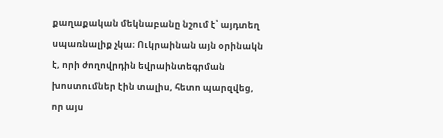քաղաքական մեկնաբանը նշում է՝ այդտեղ սպառնալիք չկա։ Ուկրաինան այն օրինակն է, որի ժողովրդին եվրաինտեգրման խոստումներ էին տալիս, հետո պարզվեց, որ այս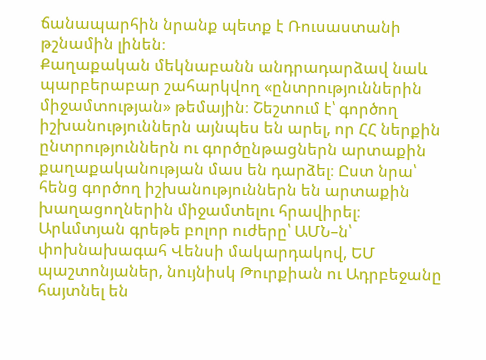ճանապարհին նրանք պետք է Ռուսաստանի թշնամին լինեն։
Քաղաքական մեկնաբանն անդրադարձավ նաև պարբերաբար շահարկվող «ընտրություններին միջամտության» թեմային։ Շեշտում է՝ գործող իշխանություններն այնպես են արել, որ ՀՀ ներքին ընտրություններն ու գործընթացներն արտաքին քաղաքականության մաս են դարձել։ Ըստ նրա՝ հենց գործող իշխանություններն են արտաքին խաղացողներին միջամտելու հրավիրել։ Արևմտյան գրեթե բոլոր ուժերը՝ ԱՄՆ–ն՝ փոխնախագահ Վենսի մակարդակով, ԵՄ պաշտոնյաներ, նույնիսկ Թուրքիան ու Ադրբեջանը հայտնել են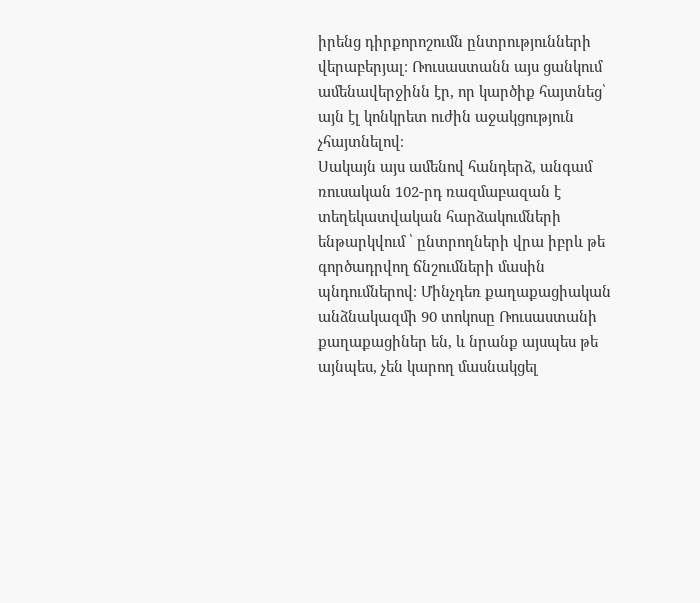իրենց դիրքորոշումն ընտրությունների վերաբերյալ։ Ռուսաստանն այս ցանկում ամենավերջինն էր, որ կարծիք հայտնեց՝ այն էլ կոնկրետ ուժին աջակցություն չհայտնելով։
Սակայն այս ամենով հանդերձ, անգամ ռուսական 102-րդ ռազմաբազան է տեղեկատվական հարձակումների ենթարկվում ՝ ընտրողների վրա իբրև թե գործադրվող ճնշումների մասին պնդումներով։ Մինչդեռ քաղաքացիական անձնակազմի 90 տոկոսը Ռուսաստանի քաղաքացիներ են, և նրանք այսպես թե այնպես, չեն կարող մասնակցել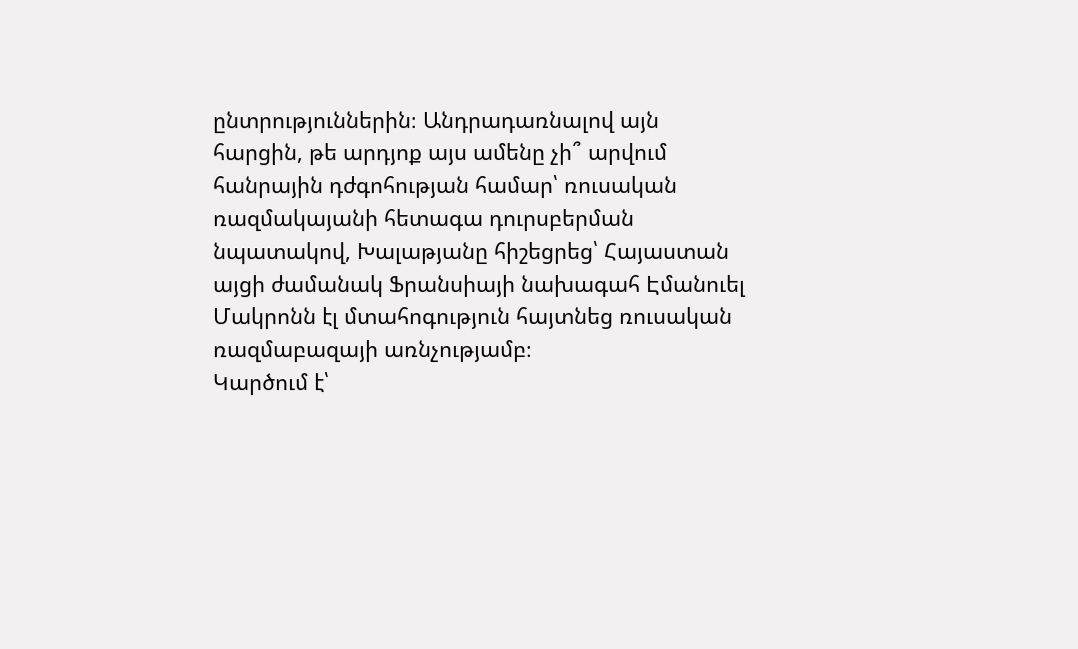ընտրություններին։ Անդրադառնալով այն հարցին, թե արդյոք այս ամենը չի՞ արվում հանրային դժգոհության համար՝ ռուսական ռազմակայանի հետագա դուրսբերման նպատակով, Խալաթյանը հիշեցրեց՝ Հայաստան այցի ժամանակ Ֆրանսիայի նախագահ Էմանուել Մակրոնն էլ մտահոգություն հայտնեց ռուսական ռազմաբազայի առնչությամբ։
Կարծում է՝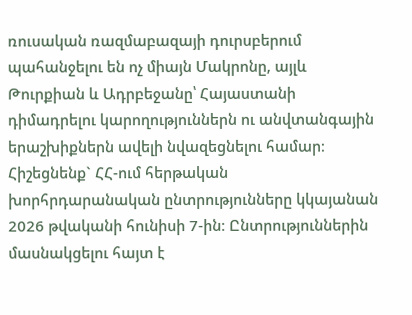ռուսական ռազմաբազայի դուրսբերում պահանջելու են ոչ միայն Մակրոնը, այլև Թուրքիան և Ադրբեջանը՝ Հայաստանի դիմադրելու կարողություններն ու անվտանգային երաշխիքներն ավելի նվազեցնելու համար։
Հիշեցնենք` ՀՀ-ում հերթական խորհրդարանական ընտրությունները կկայանան 2026 թվականի հունիսի 7-ին։ Ընտրություններին մասնակցելու հայտ է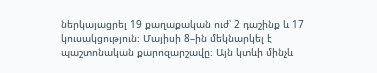ներկայացրել 19 քաղաքական ուժ՝ 2 դաշինք և 17 կուսակցություն։ Մայիսի 8–ին մեկնարկել է պաշտոնական քարոզարշավը։ Այն կտևի մինչև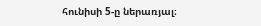հունիսի 5-ը ներառյալ։